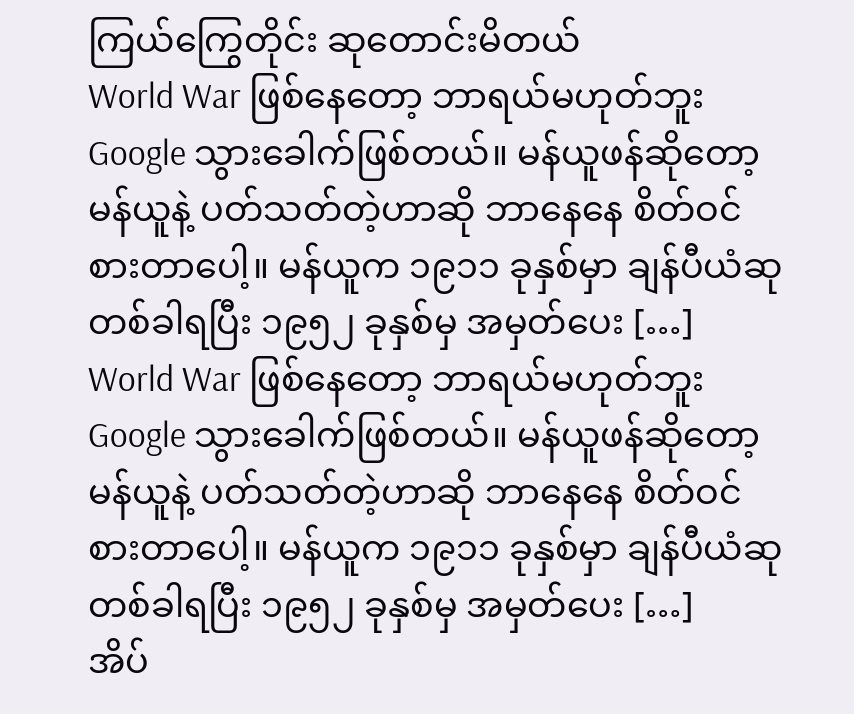ကြယ်ကြွေတိုင်း ဆုတောင်းမိတယ်
World War ဖြစ်နေတော့ ဘာရယ်မဟုတ်ဘူး Google သွားခေါက်ဖြစ်တယ်။ မန်ယူဖန်ဆိုတော့ မန်ယူနဲ့ ပတ်သတ်တဲ့ဟာဆို ဘာနေနေ စိတ်ဝင် စားတာပေါ့။ မန်ယူက ၁၉၁၁ ခုနှစ်မှာ ချန်ပီယံဆု တစ်ခါရပြီး ၁၉၅၂ ခုနှစ်မှ အမှတ်ပေး […]
World War ဖြစ်နေတော့ ဘာရယ်မဟုတ်ဘူး Google သွားခေါက်ဖြစ်တယ်။ မန်ယူဖန်ဆိုတော့ မန်ယူနဲ့ ပတ်သတ်တဲ့ဟာဆို ဘာနေနေ စိတ်ဝင် စားတာပေါ့။ မန်ယူက ၁၉၁၁ ခုနှစ်မှာ ချန်ပီယံဆု တစ်ခါရပြီး ၁၉၅၂ ခုနှစ်မှ အမှတ်ပေး […]
အိပ်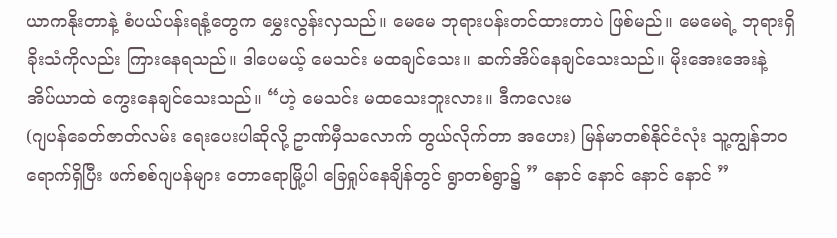ယာကနိုးတာနဲ့ စံပယ်ပန်းရနံ့တွေက မွှေးလွန်းလှသည်။ မေမေ ဘုရားပန်းတင်ထားတာပဲ ဖြစ်မည်။ မေမေရဲ့ ဘုရားရှိခိုးသံကိုလည်း ကြားနေရသည်။ ဒါပေမယ့် မေသင်း မထချင်သေး။ ဆက်အိပ်နေချင်သေးသည်။ မိုးအေးအေးနဲ့ အိပ်ယာထဲ ကွေးနေချင်သေးသည်။ “ဟဲ့ မေသင်း မထသေးဘူးလား။ ဒီကလေးမ
(ဂျပန်ခေတ်ဇာတ်လမ်း ရေးပေးပါဆိုလို့ ဥာဏ်မှီသလောက် တွယ်လိုက်တာ အဟေး) မြန်မာတစ်နိုင်ငံလုံး သူ့ကျွန်ဘဝ ရောက်ရှိပြီး ဖက်စစ်ဂျပန်များ တောရောမြို့ပါ ခြေရှုပ်နေချိန်တွင် ရွာတစ်ရွာ၌ ” နောင် နောင် နောင် နောင် ”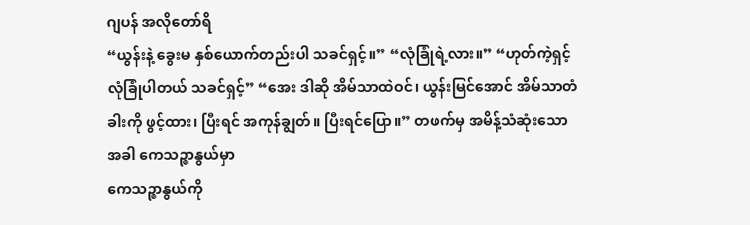ဂျပန် အလိုတော်ရိ
“ယွန်းနဲ့ ခွေးမ နှစ်ယောက်တည်းပါ သခင်ရှင့်။” “လုံခြုံရဲ့လား။” “ဟုတ်ကဲ့ရှင့် လုံခြုံပါတယ် သခင်ရှင့်” “အေး ဒါဆို အိမ်သာထဲဝင်၊ ယွန်းမြင်အောင် အိမ်သာတံခါးကို ဖွင့်ထား၊ ပြီးရင် အကုန်ချွတ်။ ပြီးရင်ပြော။” တဖက်မှ အမိန့်သံဆုံးသောအခါ ကေသဉ္ဇာနွယ်မှာ
ကေသဉ္ဇာနွယ်ကို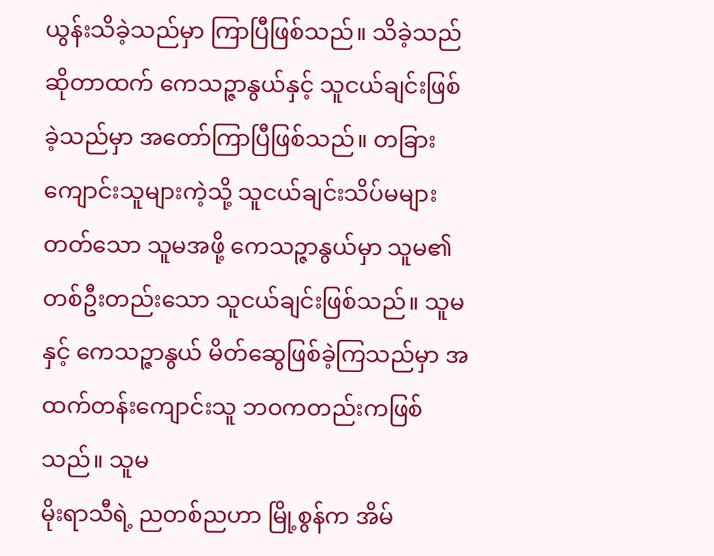ယွန်းသိခဲ့သည်မှာ ကြာပြီဖြစ်သည်။ သိခဲ့သည်ဆိုတာထက် ကေသဉ္ဇာနွယ်နှင့် သူငယ်ချင်းဖြစ်ခဲ့သည်မှာ အတော်ကြာပြီဖြစ်သည်။ တခြားကျောင်းသူများကဲ့သို့ သူငယ်ချင်းသိပ်မများတတ်သော သူမအဖို့ ကေသဉ္ဇာနွယ်မှာ သူမ၏ တစ်ဦးတည်းသော သူငယ်ချင်းဖြစ်သည်။ သူမနှင့် ကေသဉ္ဇာနွယ် မိတ်ဆွေဖြစ်ခဲ့ကြသည်မှာ အထက်တန်းကျောင်းသူ ဘဝကတည်းကဖြစ်သည်။ သူမ
မိုးရာသီရဲ့ ညတစ်ညဟာ မြို့စွန်က အိမ်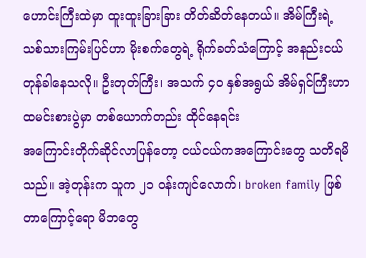ဟောင်းကြီးထဲမှာ ထူးထူးခြားခြား တိတ်ဆိတ်နေတယ်။ အိမ်ကြီးရဲ့ သစ်သားကြမ်းပြင်ဟာ မိုးစက်တွေရဲ့ ရိုက်ခတ်သံကြောင့် အနည်းငယ် တုန်ခါနေသလို။ ဦးတုတ်ကြီး၊ အသက် ၄၀ နှစ်အရွယ် အိမ်ရှင်ကြီးဟာ ထမင်းစားပွဲမှာ တစ်ယောက်တည်း ထိုင်နေရင်း
အကြောင်းတိုက်ဆိုင်လာပြန်တော့ ငယ်ငယ်ကအကြောင်းတွေ သတိရမိသည်။ အဲ့တုန်းက သူက ၂၁ ဝန်းကျင်လောက်၊ broken family ဖြစ်တာကြောင့်ရော မိဘတွေ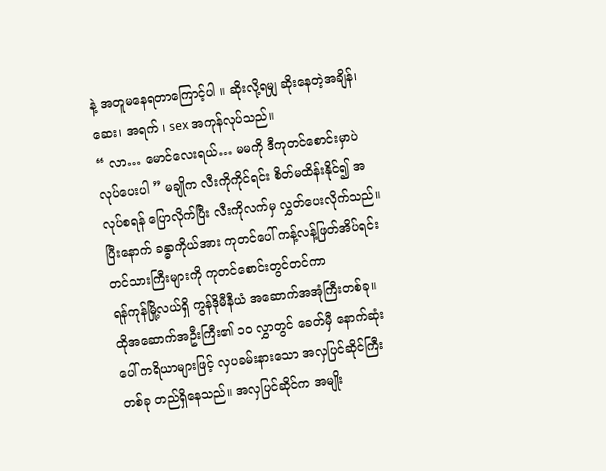နဲ့ အတူမနေရတာကြောင့်ပါ ။ ဆိုးလို့ရမျှ ဆိုးနေတဲ့အချိန်၊ ဆေး၊ အရက် ၊ sex အကုန်လုပ်သည်။
“ လာ… မောင်လေးရယ်… မမကို ဒီကုတင်စောင်းမှာပဲ လုပ်ပေးပါ ” မချိုက လီးကိုကိုင်ရင်း စိတ်မထိန်းနိုင်၍ အလုပ်စရန် ပြောလိုက်ပြီး လီးကိုလက်မှ လွှတ်ပေးလိုက်သည်။ ပြီးနောက် ခန္ဓာကိုယ်အား ကုတင်ပေါ် ကန့်လန့်ဖြတ်အိပ်ရင်း တင်သားကြီးများကို ကုတင်စောင်းတွင်တင်ကာ
ရန်ကုန်မြို့လယ်ရှိ ကွန်ဒိုမီနီယံ အဆောက်အအုံကြီးတစ်ခု။ ထိုအဆောက်အဦးကြီး၏ ၁၀ လွှာတွင် ခေတ်မှီ နောက်ဆုံးပေါ် ကရိယာများဖြင့် လှပခမ်းနားသော အလှပြင်ဆိုင်ကြီးတစ်ခု တည်ရှိနေသည်။ အလှပြင်ဆိုင်က အမျိုး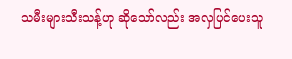သမီးများသီးသန့်ဟု ဆိုသော်လည်း အလှပြင်ပေးသူ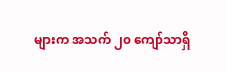များက အသက် ၂၀ ကျော်သာရှိ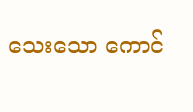သေးသော ကောင်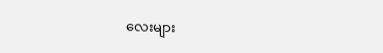လေးများ